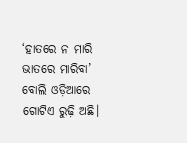‘ହାତରେ ନ ମାରି ଭାତରେ ମାରିବା’ ବୋଲି ଓଡ଼ିଆରେ ଗୋଟିଏ ରୁଢ଼ି ଅଛି।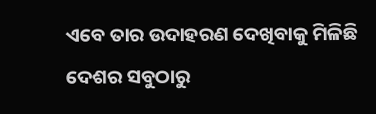ଏବେ ତାର ଉଦାହରଣ ଦେଖିବାକୁ ମିଳିଛି ଦେଶର ସବୁଠାରୁ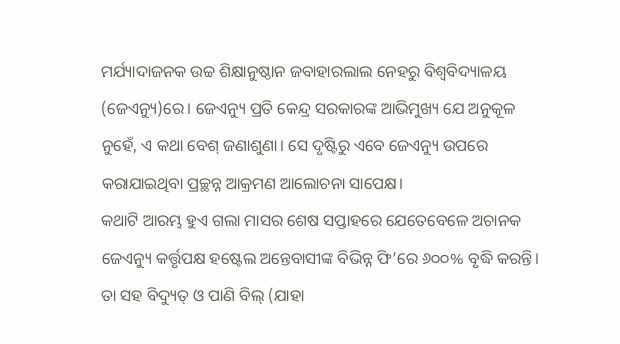ମର୍ଯ୍ୟାଦାଜନକ ଉଚ୍ଚ ଶିକ୍ଷାନୁଷ୍ଠାନ ଜବାହାରଲାଲ ନେହରୁ ବିଶ୍ବବିଦ୍ୟାଳୟ (ଜେଏନ୍ୟୁ)ରେ। ଜେଏନ୍ୟୁ ପ୍ରତି କେନ୍ଦ୍ର ସରକାରଙ୍କ ଆଭିମୁଖ୍ୟ ଯେ ଅନୁକୂଳ ନୁହେଁ, ଏ କଥା ବେଶ୍ ଜଣାଶୁଣା। ସେ ଦୃଷ୍ଟିରୁ ଏବେ ଜେଏନ୍ୟୁ ଉପରେ କରାଯାଇଥିବା ପ୍ରଚ୍ଛନ୍ନ ଆକ୍ରମଣ ଆଲୋଚନା ସାପେକ୍ଷ।
କଥାଟି ଆରମ୍ଭ ହୁଏ ଗଲା ମାସର ଶେଷ ସପ୍ତାହରେ ଯେତେବେଳେ ଅଚାନକ ଜେଏନ୍ୟୁ କର୍ତ୍ତୃପକ୍ଷ ହଷ୍ଟେଲ ଅନ୍ତେବାସୀଙ୍କ ବିଭିନ୍ନ ଫି’ରେ ୬୦୦% ବୃଦ୍ଧି କରନ୍ତି। ତା ସହ ବିଦ୍ୟୁତ୍ ଓ ପାଣି ବିଲ୍ (ଯାହା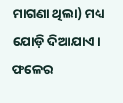ମାଗଣା ଥିଲା) ମଧ୍ୟ ଯୋଡ଼ି ଦିଆଯାଏ। ଫଳେର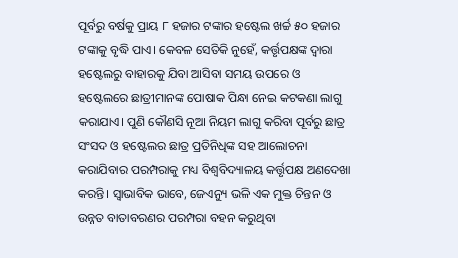ପୂର୍ବରୁ ବର୍ଷକୁ ପ୍ରାୟ ୮ ହଜାର ଟଙ୍କାର ହଷ୍ଟେଲ ଖର୍ଚ୍ଚ ୫୦ ହଜାର ଟଙ୍କାକୁ ବୃଦ୍ଧି ପାଏ। କେବଳ ସେତିକି ନୁହେଁ, କର୍ତ୍ତୃପକ୍ଷଙ୍କ ଦ୍ବାରା ହଷ୍ଟେଲରୁ ବାହାରକୁ ଯିବା ଆସିବା ସମୟ ଉପରେ ଓ ହଷ୍ଟେଲରେ ଛାତ୍ରୀମାନଙ୍କ ପୋଷାକ ପିନ୍ଧା ନେଇ କଟକଣା ଲାଗୁ କରାଯାଏ। ପୁଣି କୌଣସି ନୂଆ ନିୟମ ଲାଗୁ କରିବା ପୂର୍ବରୁ ଛାତ୍ର ସଂସଦ ଓ ହଷ୍ଟେଲର ଛାତ୍ର ପ୍ରତିନିଧିଙ୍କ ସହ ଆଲୋଚନା କରାଯିବାର ପରମ୍ପରାକୁ ମଧ୍ୟ ବିଶ୍ବବିଦ୍ୟାଳୟ କର୍ତ୍ତୃପକ୍ଷ ଅଣଦେଖା କରନ୍ତି। ସ୍ବାଭାବିକ ଭାବେ, ଜେଏନ୍ୟୁ ଭଳି ଏକ ମୁକ୍ତ ଚିନ୍ତନ ଓ ଉନ୍ନତ ବାତାବରଣର ପରମ୍ପରା ବହନ କରୁଥିବା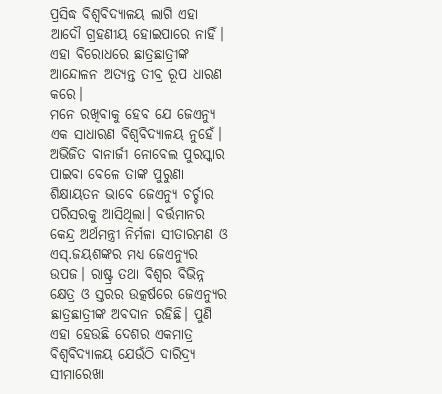ପ୍ରସିଦ୍ଧ ବିଶ୍ବବିଦ୍ୟାଳୟ ଲାଗି ଏହା ଆଦୌ ଗ୍ରହଣୀୟ ହୋଇପାରେ ନାହିଁ। ଏହା ବିରୋଧରେ ଛାତ୍ରଛାତ୍ରୀଙ୍କ ଆନ୍ଦୋଳନ ଅତ୍ୟନ୍ତ ତୀବ୍ର ରୂପ ଧାରଣ କରେ।
ମନେ ରଖିବାକୁ ହେବ ଯେ ଜେଏନ୍ୟୁ ଏକ ସାଧାରଣ ବିଶ୍ବବିଦ୍ୟାଳୟ ନୁହେଁ। ଅଭିଜିତ ବାନାର୍ଜୀ ନୋବେଲ ପୁରସ୍କାର ପାଇବା ବେଳେ ତାଙ୍କ ପୁରୁଣା ଶିକ୍ଷାୟତନ ଭାବେ ଜେଏନ୍ୟୁ ଚର୍ଚ୍ଚାର ପରିସରକୁ ଆସିଥିଲା। ବର୍ତ୍ତମାନର କେନ୍ଦ୍ର ଅର୍ଥମନ୍ତ୍ରୀ ନିର୍ମଳା ସୀତାରମଣ ଓ ଏସ୍.ଜୟଶଙ୍କର ମଧ୍ୟ ଜେଏନ୍ୟୁର ଉପଜ। ରାଷ୍ଟ୍ର ତଥା ବିଶ୍ବର ବିଭିନ୍ନ କ୍ଷେତ୍ର ଓ ସ୍ତରର ଉତ୍କର୍ଷରେ ଜେଏନ୍ୟୁର ଛାତ୍ରଛାତ୍ରୀଙ୍କ ଅବଦାନ ରହିଛି। ପୁଣି ଏହା ହେଉଛି ଦେଶର ଏକମାତ୍ର ବିଶ୍ବବିଦ୍ୟାଳୟ ଯେଉଁଠି ଦାରିଦ୍ର୍ୟ ସୀମାରେଖା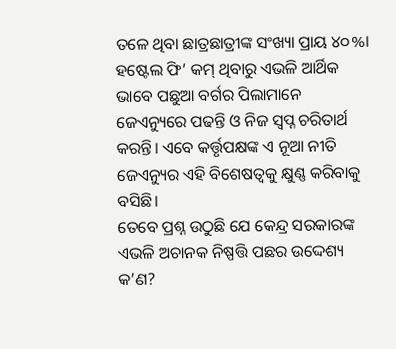ତଳେ ଥିବା ଛାତ୍ରଛାତ୍ରୀଙ୍କ ସଂଖ୍ୟା ପ୍ରାୟ ୪୦%। ହଷ୍ଟେଲ ଫି’ କମ୍ ଥିବାରୁ ଏଭଳି ଆର୍ଥିକ ଭାବେ ପଛୁଆ ବର୍ଗର ପିଲାମାନେ ଜେଏନ୍ୟୁରେ ପଢନ୍ତି ଓ ନିଜ ସ୍ବପ୍ନ ଚରିତାର୍ଥ କରନ୍ତି। ଏବେ କର୍ତ୍ତୃପକ୍ଷଙ୍କ ଏ ନୂଆ ନୀତି ଜେଏନ୍ୟୁର ଏହି ବିଶେଷତ୍ବକୁ କ୍ଷୁଣ୍ଣ କରିବାକୁ ବସିଛି।
ତେବେ ପ୍ରଶ୍ନ ଉଠୁଛି ଯେ କେନ୍ଦ୍ର ସରକାରଙ୍କ ଏଭଳି ଅଚାନକ ନିଷ୍ପତ୍ତି ପଛର ଉଦ୍ଦେଶ୍ୟ କ’ଣ?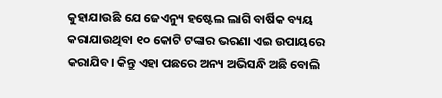କୁହାଯାଉଛି ଯେ ଜେଏନ୍ୟୁ ହଷ୍ଟେଲ ଲାଗି ବାର୍ଷିକ ବ୍ୟୟ କରାଯାଉଥିବା ୧୦ କୋଟି ଟଙ୍କାର ଭରଣା ଏଇ ଉପାୟରେ କରାଯିବ। କିନ୍ତୁ ଏହା ପଛରେ ଅନ୍ୟ ଅଭିସନ୍ଧି ଅଛି ବୋଲି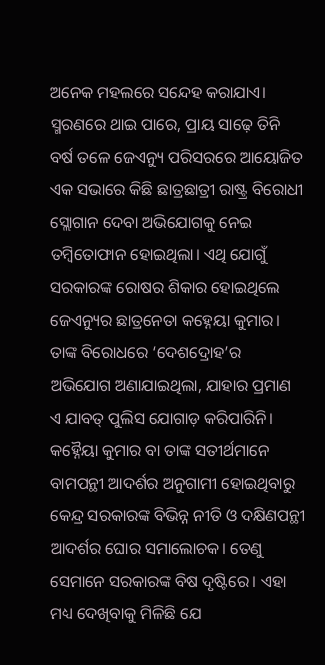ଅନେକ ମହଲରେ ସନ୍ଦେହ କରାଯାଏ। ସ୍ମରଣରେ ଥାଇ ପାରେ, ପ୍ରାୟ ସାଢ଼େ ତିନି ବର୍ଷ ତଳେ ଜେଏନ୍ୟୁ ପରିସରରେ ଆୟୋଜିତ ଏକ ସଭାରେ କିଛି ଛାତ୍ରଛାତ୍ରୀ ରାଷ୍ଟ୍ର ବିରୋଧୀ ସ୍ଲୋଗାନ ଦେବା ଅଭିଯୋଗକୁ ନେଇ ତମ୍ବିତୋଫାନ ହୋଇଥିଲା। ଏଥି ଯୋଗୁଁ ସରକାରଙ୍କ ରୋଷର ଶିକାର ହୋଇଥିଲେ ଜେଏନ୍ୟୁର ଛାତ୍ରନେତା କହ୍ନେୟା କୁମାର। ତାଙ୍କ ବିରୋଧରେ ‘ଦେଶଦ୍ରୋହ’ର ଅଭିଯୋଗ ଅଣାଯାଇଥିଲା, ଯାହାର ପ୍ରମାଣ ଏ ଯାବତ୍ ପୁଲିସ ଯୋଗାଡ଼ କରିପାରିନି। କହ୍ନୈୟା କୁମାର ବା ତାଙ୍କ ସତୀର୍ଥମାନେ ବାମପନ୍ଥୀ ଆଦର୍ଶର ଅନୁଗାମୀ ହୋଇଥିବାରୁ କେନ୍ଦ୍ର ସରକାରଙ୍କ ବିଭିନ୍ନ ନୀତି ଓ ଦକ୍ଷିଣପନ୍ଥୀ ଆଦର୍ଶର ଘୋର ସମାଲୋଚକ। ତେଣୁ ସେମାନେ ସରକାରଙ୍କ ବିଷ ଦୃଷ୍ଟିରେ। ଏହା ମଧ୍ୟ ଦେଖିବାକୁ ମିଳିଛି ଯେ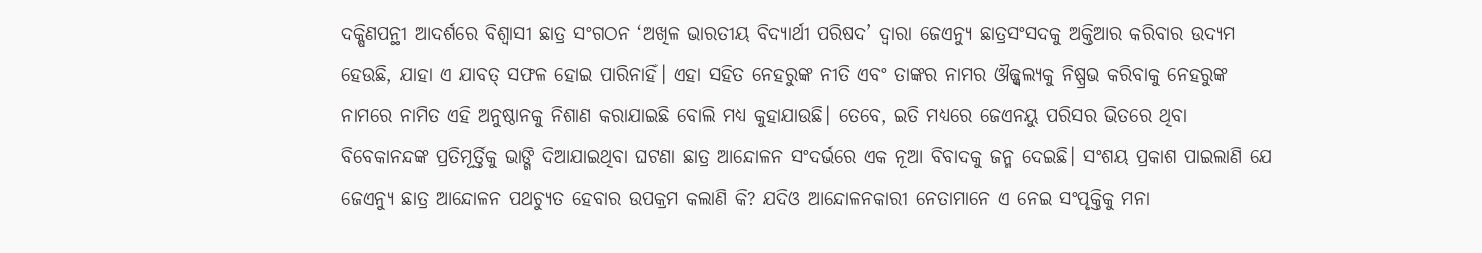ଦକ୍ଷିଣପନ୍ଥୀ ଆଦର୍ଶରେ ବିଶ୍ବାସୀ ଛାତ୍ର ସଂଗଠନ ‘ଅଖିଳ ଭାରତୀୟ ବିଦ୍ୟାର୍ଥୀ ପରିଷଦ’ ଦ୍ବାରା ଜେଏନ୍ୟୁ ଛାତ୍ରସଂସଦକୁ ଅକ୍ତିଆର କରିବାର ଉଦ୍ୟମ ହେଉଛି, ଯାହା ଏ ଯାବତ୍ ସଫଳ ହୋଇ ପାରିନାହିଁ। ଏହା ସହିତ ନେହରୁଙ୍କ ନୀତି ଏବଂ ତାଙ୍କର ନାମର ଔଜ୍ଜ୍ବଲ୍ୟକୁ ନିଷ୍ପ୍ରଭ କରିବାକୁ ନେହରୁଙ୍କ ନାମରେ ନାମିତ ଏହି ଅନୁଷ୍ଠାନକୁ ନିଶାଣ କରାଯାଇଛି ବୋଲି ମଧ୍ୟ କୁହାଯାଉଛି। ତେବେ, ଇତି ମଧ୍ୟରେ ଜେଏନୟୁ ପରିସର ଭିତରେ ଥିବା ବିବେକାନନ୍ଦଙ୍କ ପ୍ରତିମୂର୍ତ୍ତିକୁ ଭାଙ୍ଗି ଦିଆଯାଇଥିବା ଘଟଣା ଛାତ୍ର ଆନ୍ଦୋଳନ ସଂଦର୍ଭରେ ଏକ ନୂଆ ବିବାଦକୁ ଜନ୍ମ ଦେଇଛି। ସଂଶୟ ପ୍ରକାଶ ପାଇଲାଣି ଯେ ଜେଏନ୍ୟୁ ଛାତ୍ର ଆନ୍ଦୋଳନ ପଥଚ୍ୟୁତ ହେବାର ଉପକ୍ରମ କଲାଣି କି? ଯଦିଓ ଆନ୍ଦୋଳନକାରୀ ନେତାମାନେ ଏ ନେଇ ସଂପୃକ୍ତିକୁ ମନା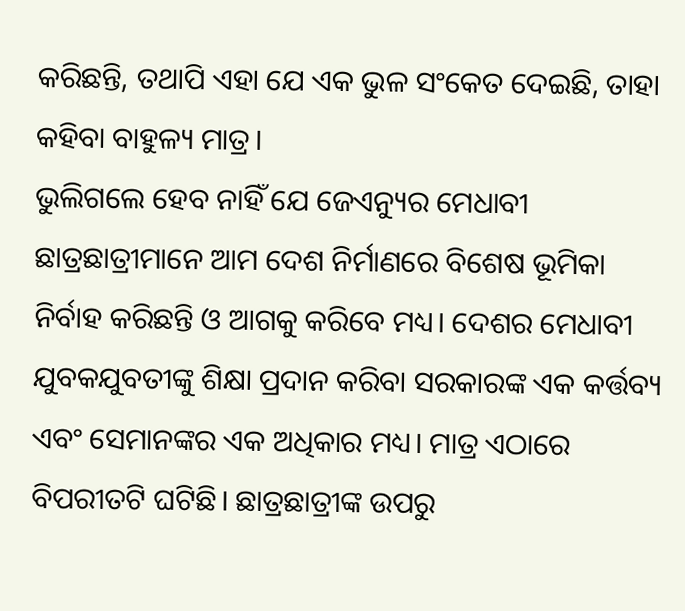କରିଛନ୍ତି, ତଥାପି ଏହା ଯେ ଏକ ଭୁଳ ସଂକେତ ଦେଇଛି, ତାହା କହିବା ବାହୁଳ୍ୟ ମାତ୍ର।
ଭୁଲିଗଲେ ହେବ ନାହିଁ ଯେ ଜେଏନ୍ୟୁର ମେଧାବୀ ଛାତ୍ରଛାତ୍ରୀମାନେ ଆମ ଦେଶ ନିର୍ମାଣରେ ବିଶେଷ ଭୂମିକା ନିର୍ବାହ କରିଛନ୍ତି ଓ ଆଗକୁ କରିବେ ମଧ୍ୟ। ଦେଶର ମେଧାବୀ ଯୁବକଯୁବତୀଙ୍କୁ ଶିକ୍ଷା ପ୍ରଦାନ କରିବା ସରକାରଙ୍କ ଏକ କର୍ତ୍ତବ୍ୟ ଏବଂ ସେମାନଙ୍କର ଏକ ଅଧିକାର ମଧ୍ୟ। ମାତ୍ର ଏଠାରେ ବିପରୀତଟି ଘଟିଛି। ଛାତ୍ରଛାତ୍ରୀଙ୍କ ଉପରୁ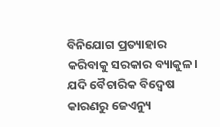ବିନିଯୋଗ ପ୍ରତ୍ୟାହାର କରିବାକୁ ସରକାର ବ୍ୟାକୁଳ। ଯଦି ବୈଚାରିକ ବିଦ୍ବେଷ କାରଣରୁ ଜେଏନ୍ୟୁ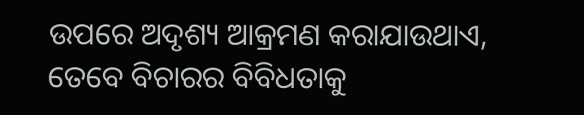ଉପରେ ଅଦୃଶ୍ୟ ଆକ୍ରମଣ କରାଯାଉଥାଏ, ତେବେ ବିଚାରର ବିବିଧତାକୁ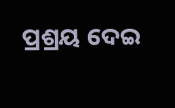ପ୍ରଶ୍ରୟ ଦେଇ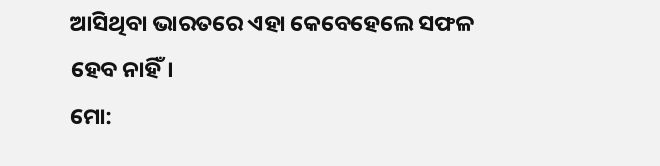ଆସିଥିବା ଭାରତରେ ଏହା କେବେହେଲେ ସଫଳ ହେବ ନାହିଁ।
ମୋ: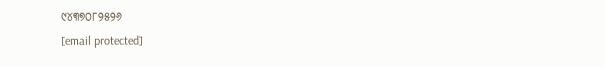୯୪୩୭୦୮୨୫୨୬
[email protected]